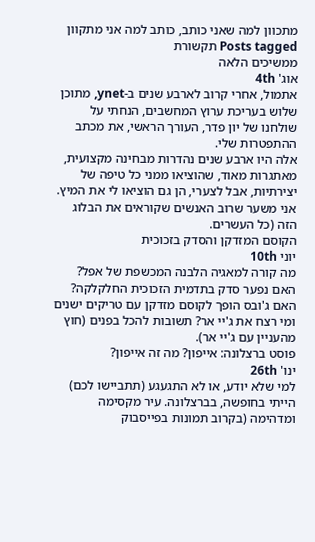מתכוון למה שאני כותב, כותב למה אני מתקוון
Posts tagged תקשורת
ממשיכים הלאה
אוג' 4th
אתמול, אחרי קרוב לארבע שנים ב-ynet, מתוכן שלוש בעריכת ערוץ המחשבים, הנחתי על שולחנו של יון פדר, העורך הראשי, את מכתב ההתפטרות שלי.
אלה היו ארבע שנים נהדרות מבחינה מקצועית, מאתגרות מאוד, שהוציאו ממני כל טיפה של יצירתיות, אבל לצערי, הן גם הוציאו לי את המיץ. אני משער שרוב האנשים שקוראים את הבלוג הזה (כל העשרים.
הקוסם המזדקן והסדק בזכוכית
יוני 10th
מה קורה למאגיה הלבנה המכשפת של אפל? האם נפער סדק בתדמית הזכוכית החלקלקה? האם ג'ובס הופך לקוסם מזדקן עם טריקים ישנים ומי רצח את ג'יי אר? תשובות להכל בפנים (חוץ מהעניין עם ג'יי אר).
פוסט ברצלונה: אייפון? מה זה אייפון?
ינו' 26th
למי שלא יודע, או לא התגעגע (תתביישו לכם) הייתי בחופשה, בברצלונה. עיר מקסימה ומדהימה (בקרוב תמונות בפייסבוק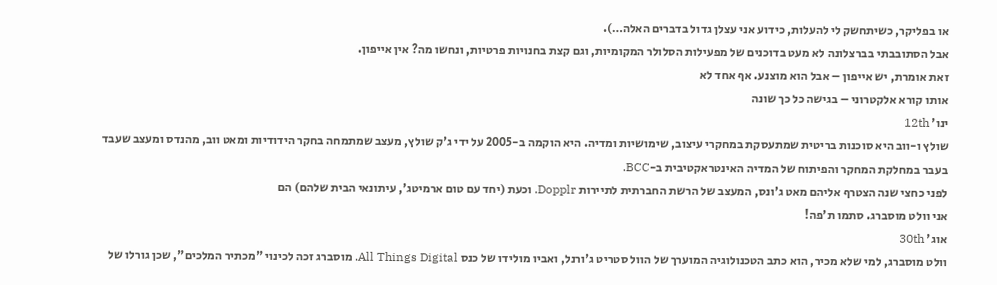או בפליקר, כשיתחשק לי להעלות, כידוע אני עצלן גדול בדברים האלה…).
אבל הסתובבתי בברצלונה לא מעט בדוכנים של מפעילות הסלולר המקומיות, וגם קצת בחנויות פרטיות, ונחשו מה? אין אייפון.
זאת אומרת, יש אייפון – אבל הוא מוצנע. אף אחד לא
אותו קורא אלקטרוני – בגישה כל כך שונה
ינו' 12th
שולץ ו-ווב היא סוכנות בריטית שמתעסקת במחקרי עיצוב, שימושיות ומדיה. היא הוקמה ב-2005 על ידי ג'ק שולץ, מעצב שמתמחה בחקר הידודיות ומאט ווב, מהנדס ומעצב שעבד בעבר במחלקת המחקר והפיתוח של המדיה האינטראקטיבית ב-BCC.
לפני כחצי שנה הצטרף אליהם מאט ג'ונס, המעצב של הרשת החברתית לתיירות Dopplr. וכעת (יחד עם טום ארמיטג', עיתונאי הבית שלהם) הם
אני וולט מוסברג. סתמו ת'פה!
אוג' 30th
וולט מוסברג, למי שלא מכיר, הוא כתב הטכנולוגיה המוערך של הוול סטריט ג'ורנל, ואביו מולידו של כנס All Things Digital. מוסברג זכה לכינוי "מכתיר המלכים", שכן גורלו של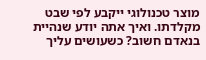מוצר טכנולוגי ייקבע לפי שבט מקלדתו. ואיך אתה יודע שנהיית בנאדם חשוב? כשעושים עליך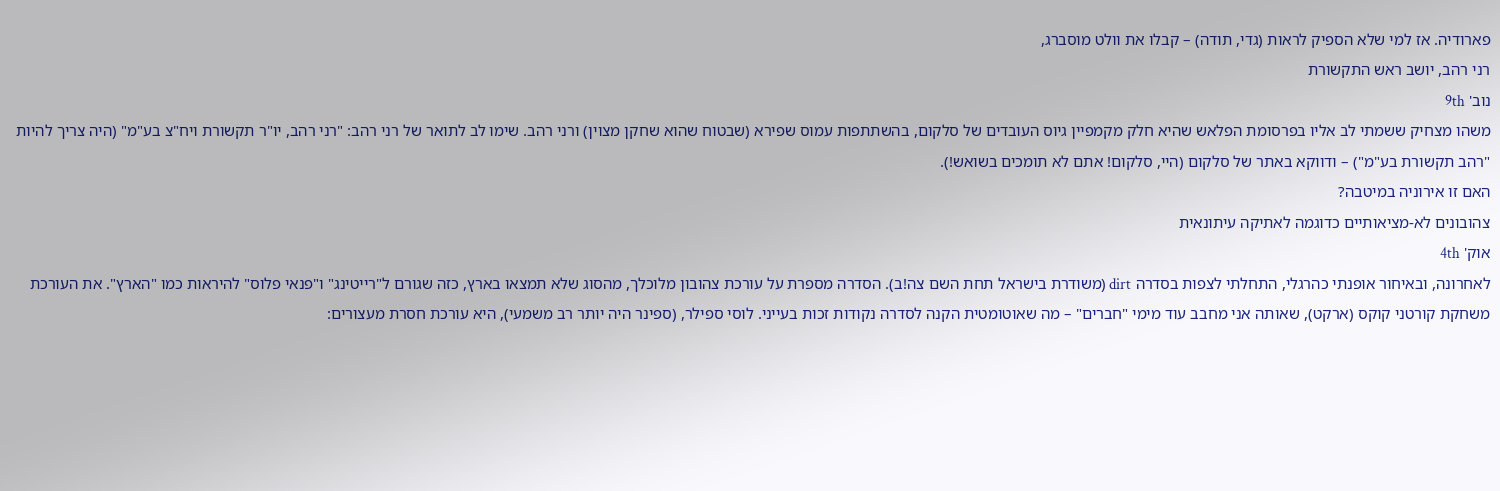פארודיה. אז למי שלא הספיק לראות (גדי, תודה) – קבלו את וולט מוסברג,
רני רהב, יושב ראש התקשורת
נוב' 9th
משהו מצחיק ששמתי לב אליו בפרסומת הפלאש שהיא חלק מקמפיין גיוס העובדים של סלקום, בהשתתפות עמוס שפירא (שבטוח שהוא שחקן מצוין) ורני רהב. שימו לב לתואר של רני רהב: "רני רהב, יו"ר תקשורת ויח"צ בע"מ" (היה צריך להיות "רהב תקשורת בע"מ") – ודווקא באתר של סלקום (היי, סלקום! אתם לא תומכים בשואש!).
האם זו אירוניה במיטבה?
צהובונים לא-מציאותיים כדוגמה לאתיקה עיתונאית
אוק' 4th
לאחרונה, ובאיחור אופנתי כהרגלי, התחלתי לצפות בסדרה dirt (משודרת בישראל תחת השם צה!ב). הסדרה מספרת על עורכת צהובון מלוכלך, מהסוג שלא תמצאו בארץ, כזה שגורם ל"רייטינג" ו"פנאי פלוס" להיראות כמו "הארץ". את העורכת משחקת קורטני קוקס (ארקט), שאותה אני מחבב עוד מימי "חברים" – מה שאוטומטית הקנה לסדרה נקודות זכות בעייני. לוסי ספילר, (ספינר היה יותר רב משמעי), היא עורכת חסרת מעצורים: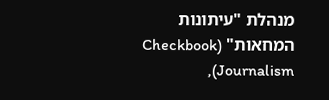מנהלת "עיתונות המחאות" (Checkbook Journalism),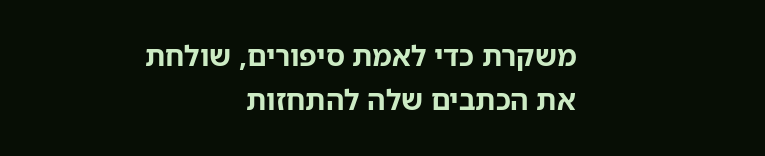משקרת כדי לאמת סיפורים, שולחת את הכתבים שלה להתחזות